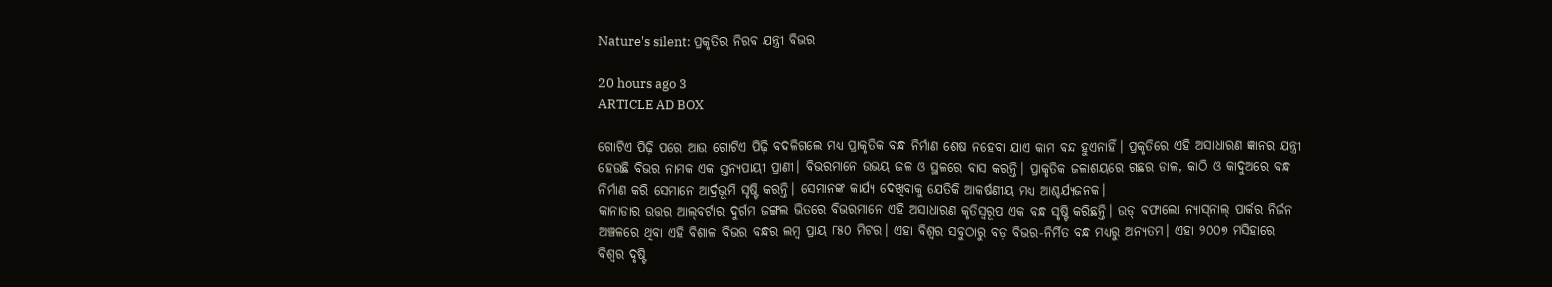Nature's silent: ପ୍ରକୃତିର ନିରବ ଯନ୍ତ୍ରୀ ବିଭର

20 hours ago 3
ARTICLE AD BOX

ଗୋଟିଏ ପିଢ଼ି ପରେ ଆଉ ଗୋଟିଏ ପିଢ଼ି ବଦଳିଗଲେ ମଧ୍ୟ ପ୍ରାକୃତିକ ବନ୍ଧ ନିର୍ମାଣ ଶେଷ ନହେବା ଯାଏ କାମ ବନ୍ଦ ହୁଏନାହିଁ। ପ୍ରକୃତିରେ ଏହି ଅସାଧାରଣ ଜ୍ଞାନର ଯନ୍ତ୍ରୀ ହେଉଛି ବିଭର ନାମକ ଏକ ସ୍ତନ୍ୟପାୟୀ ପ୍ରାଣୀ। ବିଭରମାନେ ଉଭୟ ଜଳ ଓ ସ୍ଥଳରେ ବାସ କରନ୍ତି। ପ୍ରାକୃତିକ ଜଳାଶୟରେ ଗଛର ଡାଳ, କାଠି ଓ କାଦୁଅରେ ବନ୍ଧ ନିର୍ମାଣ କରି ସେମାନେ ଆର୍ଦ୍ରଭୂମି ସୃଷ୍ଟି କରନ୍ତି। ସେମାନଙ୍କ କାର୍ଯ୍ୟ ଦେଖିବାକୁ ଯେତିକି ଆକର୍ଷଣୀୟ ମଧ୍ୟ ଆଶ୍ଚର୍ଯ୍ୟଜନକ।
କାନାଡାର ଉତ୍ତର ଆଲ୍‌ବର୍ଟାର ଦୁର୍ଗମ ଜଙ୍ଗଲ ଭିତରେ ବିଭରମାନେ ଏହି ଅସାଧାରଣ କୃତିସ୍ବରୂପ ଏକ ବନ୍ଧ ସୃଷ୍ଟି କରିଛନ୍ତି। ଉଡ୍ ବଫାଲୋ ନ୍ୟାସ୍‌ନାଲ୍‌ ପାର୍କର ନିର୍ଜନ ଅଞ୍ଚଳରେ ଥିବା ଏହି ବିଶାଳ ବିଭର ବନ୍ଧର ଲମ୍ବ ପ୍ରାୟ ୮୫୦ ମିଟର। ଏହା ବିଶ୍ୱର ସବୁଠାରୁ ବଡ଼ ବିଭର-ନିର୍ମିତ ବନ୍ଧ ମଧ୍ୟରୁ ଅନ୍ୟତମ। ଏହା ୨୦୦୭ ମସିହାରେ ବିଶ୍ୱର ଦୃଷ୍ଟି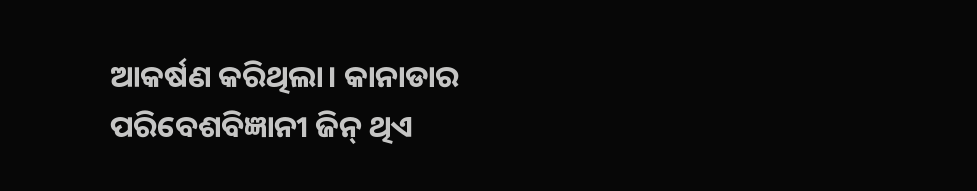ଆକର୍ଷଣ କରିଥିଲା। କାନାଡାର ପରିବେଶବିଜ୍ଞାନୀ ଜିନ୍ ଥିଏ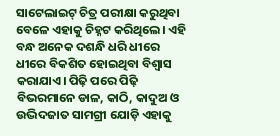ସାଟେଲାଇଟ୍ ଚିତ୍ର ପରୀକ୍ଷା କରୁଥିବା ବେଳେ ଏହାକୁ ଚିହ୍ନଟ କରିଥିଲେ। ଏହି ବନ୍ଧ ଅନେକ ଦଶନ୍ଧି ଧରି ଧୀରେ ଧୀରେ ବିକଶିତ ହୋଇଥିବା ବିଶ୍ୱାସ କରାଯାଏ। ପିଢ଼ି ପରେ ପିଢ଼ି ବିଭରମାନେ ଡାଳ, କାଠି, କାଦୁଅ ଓ ଉଦ୍ଭିଦଜାତ ସାମଗ୍ରୀ ଯୋଡ଼ି ଏହାକୁ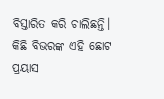ବିସ୍ତାରିତ କରି ଚାଲିଛନ୍ତି। କିଛି ବିଭରଙ୍କ ଏହି ଛୋଟ ପ୍ରୟାସ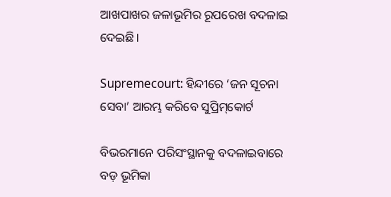ଆଖପାଖର ଜଳାଭୂମିର ରୂପରେଖ ବଦଳାଇ ଦେଇଛି।

Supremecourt: ହିନ୍ଦୀରେ ‘ଜନ ସୂଚନା ସେବା’ ଆରମ୍ଭ କରିବେ ସୁପ୍ରିମ୍‌କୋର୍ଟ

ବିଭରମାନେ ପରିସଂସ୍ଥାନକୁ ବଦଳାଇବାରେ ବଡ଼ ଭୂମିକା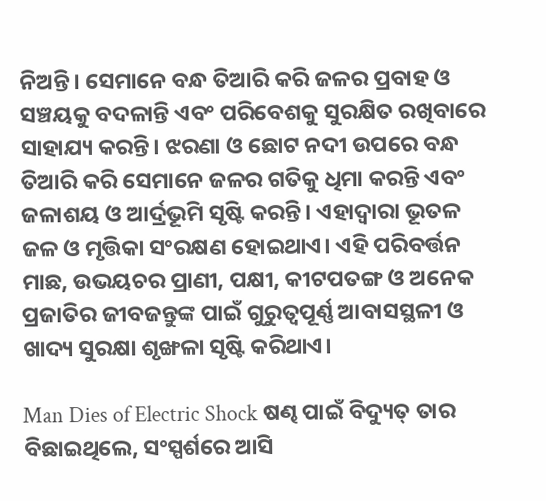ନିଅନ୍ତି। ସେମାନେ ବନ୍ଧ ତିଆରି କରି ଜଳର ପ୍ରବାହ ଓ ସଞ୍ଚୟକୁ ବଦଳାନ୍ତି ଏବଂ ପରିବେଶକୁ ସୁରକ୍ଷିତ ରଖିବାରେ ସାହାଯ୍ୟ କରନ୍ତି। ଝରଣା ଓ ଛୋଟ ନଦୀ ଉପରେ ବନ୍ଧ ତିଆରି କରି ସେମାନେ ଜଳର ଗତିକୁ ଧିମା କରନ୍ତି ଏବଂ ଜଳାଶୟ ଓ ଆର୍ଦ୍ରଭୂମି ସୃଷ୍ଟି କରନ୍ତି। ଏହାଦ୍ୱାରା ଭୂତଳ ଜଳ ଓ ମୃତ୍ତିକା ସଂରକ୍ଷଣ ହୋଇଥାଏ। ଏହି ପରିବର୍ତ୍ତନ ମାଛ, ଉଭୟଚର ପ୍ରାଣୀ, ପକ୍ଷୀ, କୀଟପତଙ୍ଗ ଓ ଅନେକ ପ୍ରଜାତିର ଜୀବଜନ୍ତୁଙ୍କ ପାଇଁ ଗୁରୁତ୍ୱପୂର୍ଣ୍ଣ ଆବାସସ୍ଥଳୀ ଓ ଖାଦ୍ୟ ସୁରକ୍ଷା ଶୃଙ୍ଖଳା ସୃଷ୍ଟି କରିଥାଏ।

Man Dies of Electric Shock ଷଣ୍ଢ ପାଇଁ ବିଦ୍ୟୁତ୍‌ ତାର ବିଛାଇଥିଲେ, ସଂସ୍ପର୍ଶରେ ଆସି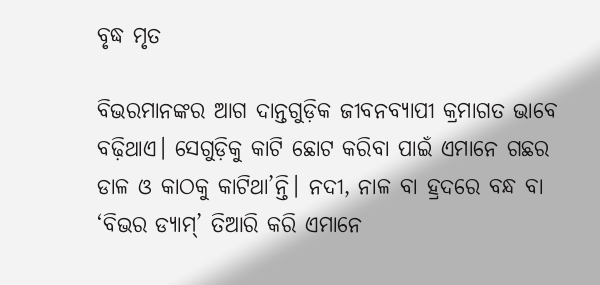ବୃଦ୍ଧ ମୃତ

ବିଭରମାନଙ୍କର ଆଗ ଦାନ୍ତଗୁଡ଼ିକ ଜୀବନବ୍ୟାପୀ କ୍ରମାଗତ ଭାବେ ବଢ଼ିଥାଏ। ସେଗୁଡ଼ିକୁ କାଟି ଛୋଟ କରିବା ପାଇଁ ଏମାନେ ଗଛର ଡାଳ ଓ କାଠକୁ କାଟିଥା’ନ୍ତି। ନଦୀ, ନାଳ ବା ହ୍ରଦରେ ବନ୍ଧ ବା ‘ବିଭର ଡ୍ୟାମ୍’ ତିଆରି କରି ଏମାନେ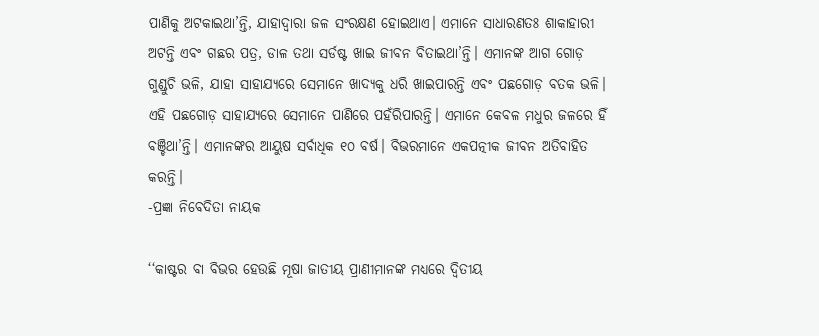ପାଣିକୁ ଅଟକାଇଥା’ନ୍ତି, ଯାହାଦ୍ୱାରା ଜଳ ସଂରକ୍ଷଣ ହୋଇଥାଏ। ଏମାନେ ସାଧାରଣତଃ ଶାକାହାରୀ ଅଟନ୍ତି ଏବଂ ଗଛର ପତ୍ର, ଡାଳ ତଥା ସର୍ଡଷ୍ଟ ଖାଇ ଜୀବନ ବିତାଇଥା’ନ୍ତି। ଏମାନଙ୍କ ଆଗ ଗୋଡ଼ ଗୁଣ୍ଡୁଚି ଭଳି, ଯାହା ସାହାଯ୍ୟରେ ସେମାନେ ଖାଦ୍ୟକୁ ଧରି ଖାଇପାରନ୍ତି ଏବଂ ପଛଗୋଡ଼ ବତକ ଭଳି। ଏହି ପଛଗୋଡ଼ ସାହାଯ୍ୟରେ ସେମାନେ ପାଣିରେ ପହଁରିପାରନ୍ତି। ଏମାନେ କେବଳ ମଧୁର ଜଳରେ ହିଁ ବଞ୍ଚିଥା’ନ୍ତି। ଏମାନଙ୍କର ଆୟୁଷ ସର୍ବାଧିକ ୧୦ ବର୍ଷ। ବିଭରମାନେ ଏକପତ୍ନୀକ ଜୀବନ ଅତିବାହିତ କରନ୍ତି।
-ପ୍ରଜ୍ଞା ନିବେଦିତା ନାୟକ

‘‘କାଷ୍ଟର ବା ବିଭର ହେଉଛି ମୂଷା ଜାତୀୟ ପ୍ରାଣୀମାନଙ୍କ ମଧ୍ୟରେ ଦ୍ୱିତୀୟ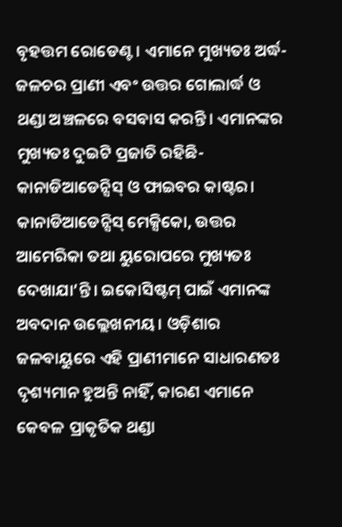ବୃହତ୍ତମ ରୋଡେଣ୍ଟ। ଏମାନେ ମୁଖ୍ୟତଃ ଅର୍ଦ୍ଧ-ଜଳଚର ପ୍ରାଣୀ ଏବଂ ଉତ୍ତର ଗୋଲାର୍ଦ୍ଧ ଓ ଥଣ୍ଡା ଅଞ୍ଚଳରେ ବସବାସ କରନ୍ତି। ଏମାନଙ୍କର ମୁଖ୍ୟତଃ ଦୁଇଟି ପ୍ରଜାତି ରହିଛି- କାନାଡିଆଡେନ୍ସିସ୍ ଓ ଫାଇବର କାଷ୍ଟର। କାନାଡିଆଡେନ୍ସିସ୍ ମେକ୍ସିକୋ, ଉତ୍ତର ଆମେରିକା ତଥା ୟୁରୋପରେ ମୁଖ୍ୟତଃ ଦେଖାଯା’ନ୍ତି। ଇକୋସିଷ୍ଟମ୍‌ ପାଇଁ ଏମାନଙ୍କ ଅବଦାନ ଉଲ୍ଲେଖନୀୟ। ଓଡ଼ିଶାର ଜଳବାୟୁରେ ଏହି ପ୍ରାଣୀମାନେ ସାଧାରଣତଃ ଦୃଶ୍ୟମାନ ହୁଅନ୍ତି ନାହିଁ, କାରଣ ଏମାନେ କେବଳ ପ୍ରାକୃତିକ ଥଣ୍ଡା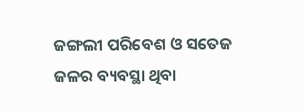ଜଙ୍ଗଲୀ ପରିବେଶ ଓ ସତେଜ ଜଳର ବ୍ୟବସ୍ଥା ଥିବା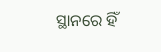ସ୍ଥାନରେ ହିଁ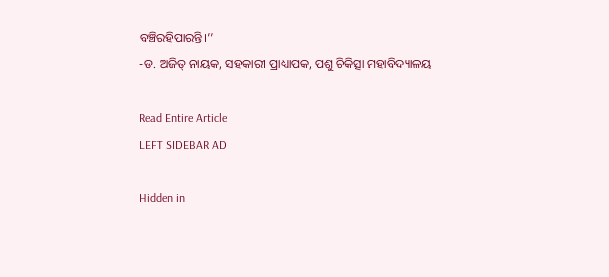ବଞ୍ଚିରହିପାରନ୍ତି।’’
-ଡ. ଅଜିତ୍‌ ନାୟକ, ସହକାରୀ ପ୍ରାଧ୍ୟାପକ, ପଶୁ ଚିକିତ୍ସା ମହାବିଦ୍ୟାଳୟ

Read Entire Article
LEFT SIDEBAR AD

Hidden in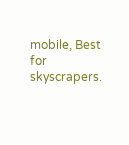mobile, Best for skyscrapers.